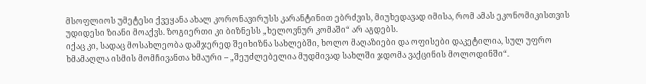მსოფლიოს უმეტესი ქვეყანა ახალ კორონავირუსს კარანტინით ებრძვის, მიუხედავად იმისა, რომ ამას ეკონომიკისთვის უდიდესი ზიანი მოაქვს. ზოგიერთი კი ბიზნესს „ხელოვნურ კომაში“ არ აგდებს.
იქაც კი, სადაც მოსახლეობა დამჯერედ შეიხიზნა სახლებში, ხოლო მაღაზიები და ოფისები დაკეტილია, სულ უფრო ხმამაღლა ისმის მომჩივანთა ხმაური – „შეუძლებელია მუდმივად სახლში ჯდომა ვაქცინის მოლოდინში“.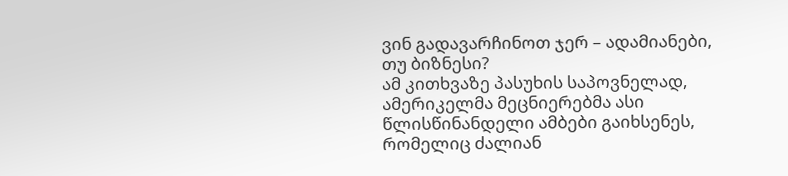ვინ გადავარჩინოთ ჯერ – ადამიანები, თუ ბიზნესი?
ამ კითხვაზე პასუხის საპოვნელად, ამერიკელმა მეცნიერებმა ასი წლისწინანდელი ამბები გაიხსენეს, რომელიც ძალიან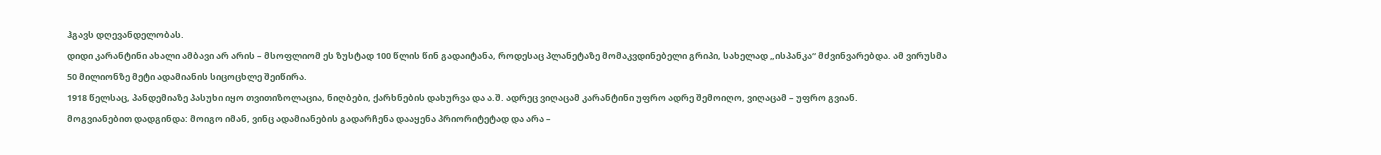ჰგავს დღევანდელობას.
დიდი კარანტინი ახალი ამბავი არ არის – მსოფლიომ ეს ზუსტად 100 წლის წინ გადაიტანა, როდესაც პლანეტაზე მომაკვდინებელი გრიპი, სახელად „ისპანკა“ მძვინვარებდა. ამ ვირუსმა 50 მილიონზე მეტი ადამიანის სიცოცხლე შეიწირა.
1918 წელსაც, პანდემიაზე პასუხი იყო თვითიზოლაცია, ნიღბები, ქარხნების დახურვა და ა.შ. ადრეც ვიღაცამ კარანტინი უფრო ადრე შემოიღო, ვიღაცამ – უფრო გვიან.
მოგვიანებით დადგინდა: მოიგო იმან, ვინც ადამიანების გადარჩენა დააყენა პრიორიტეტად და არა –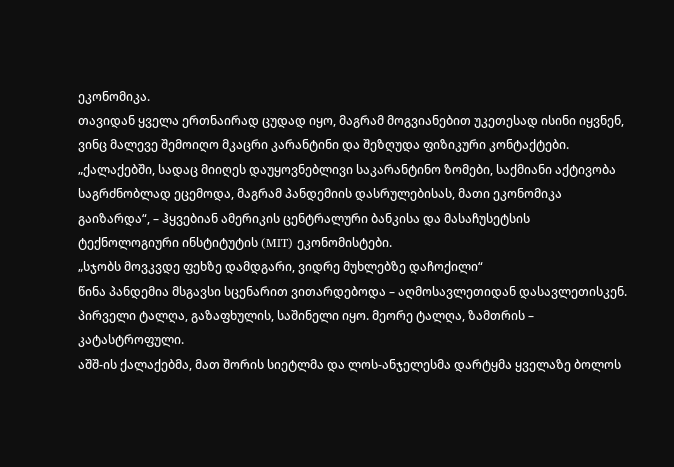ეკონომიკა.
თავიდან ყველა ერთნაირად ცუდად იყო, მაგრამ მოგვიანებით უკეთესად ისინი იყვნენ, ვინც მალევე შემოიღო მკაცრი კარანტინი და შეზღუდა ფიზიკური კონტაქტები.
„ქალაქებში, სადაც მიიღეს დაუყოვნებლივი საკარანტინო ზომები, საქმიანი აქტივობა საგრძნობლად ეცემოდა, მაგრამ პანდემიის დასრულებისას, მათი ეკონომიკა გაიზარდა“, – ჰყვებიან ამერიკის ცენტრალური ბანკისა და მასაჩუსეტსის ტექნოლოგიური ინსტიტუტის (MIT) ეკონომისტები.
„სჯობს მოვკვდე ფეხზე დამდგარი, ვიდრე მუხლებზე დაჩოქილი“
წინა პანდემია მსგავსი სცენარით ვითარდებოდა – აღმოსავლეთიდან დასავლეთისკენ. პირველი ტალღა, გაზაფხულის, საშინელი იყო. მეორე ტალღა, ზამთრის – კატასტროფული.
აშშ-ის ქალაქებმა, მათ შორის სიეტლმა და ლოს-ანჯელესმა დარტყმა ყველაზე ბოლოს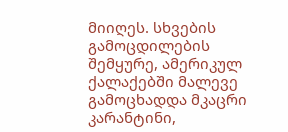მიიღეს. სხვების გამოცდილების შემყურე, ამერიკულ ქალაქებში მალევე გამოცხადდა მკაცრი კარანტინი,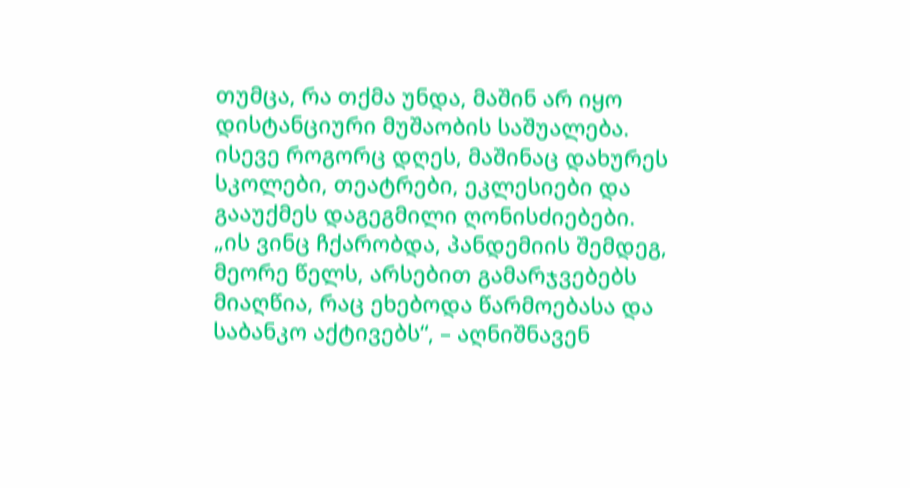თუმცა, რა თქმა უნდა, მაშინ არ იყო დისტანციური მუშაობის საშუალება.
ისევე როგორც დღეს, მაშინაც დახურეს სკოლები, თეატრები, ეკლესიები და გააუქმეს დაგეგმილი ღონისძიებები.
„ის ვინც ჩქარობდა, პანდემიის შემდეგ, მეორე წელს, არსებით გამარჯვებებს მიაღწია, რაც ეხებოდა წარმოებასა და საბანკო აქტივებს“, – აღნიშნავენ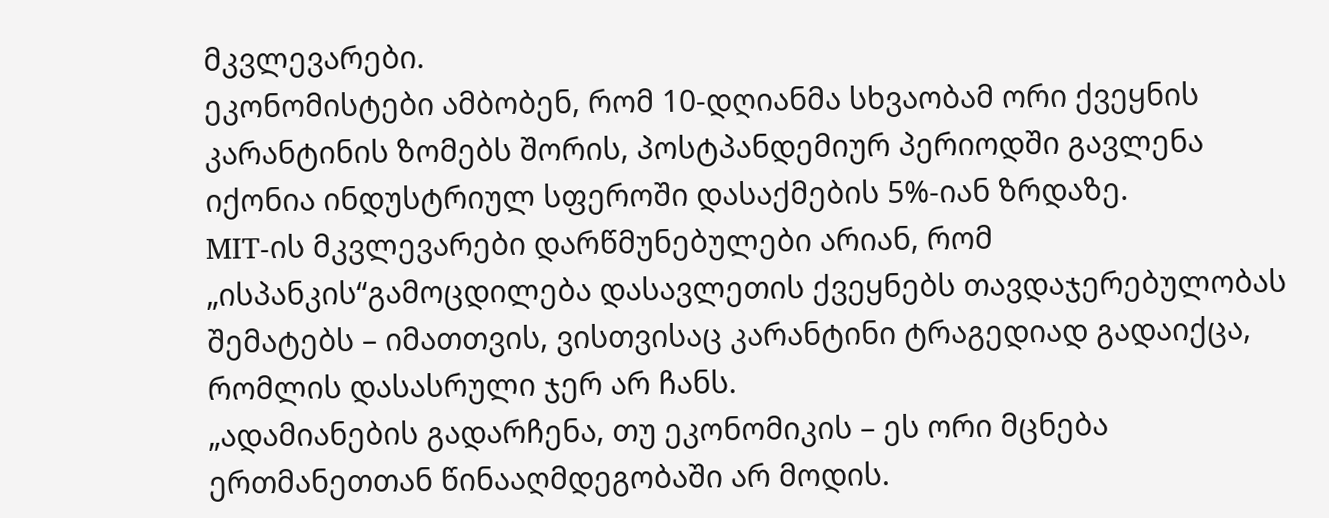მკვლევარები.
ეკონომისტები ამბობენ, რომ 10-დღიანმა სხვაობამ ორი ქვეყნის კარანტინის ზომებს შორის, პოსტპანდემიურ პერიოდში გავლენა იქონია ინდუსტრიულ სფეროში დასაქმების 5%-იან ზრდაზე.
MIT-ის მკვლევარები დარწმუნებულები არიან, რომ „ისპანკის“გამოცდილება დასავლეთის ქვეყნებს თავდაჯერებულობას შემატებს – იმათთვის, ვისთვისაც კარანტინი ტრაგედიად გადაიქცა, რომლის დასასრული ჯერ არ ჩანს.
„ადამიანების გადარჩენა, თუ ეკონომიკის – ეს ორი მცნება ერთმანეთთან წინააღმდეგობაში არ მოდის.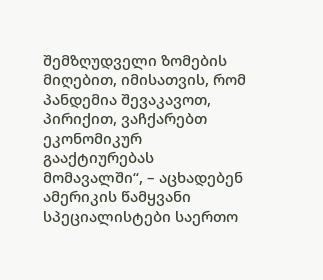შემზღუდველი ზომების მიღებით, იმისათვის, რომ პანდემია შევაკავოთ, პირიქით, ვაჩქარებთ ეკონომიკურ გააქტიურებას მომავალში“, – აცხადებენ ამერიკის წამყვანი სპეციალისტები საერთო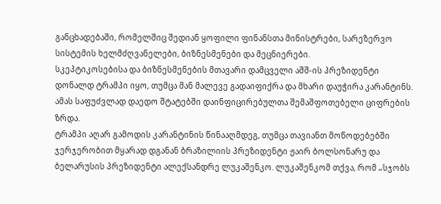განცხადებაში, რომელშიც შედიან ყოფილი ფინანსთა მინისტრები, სარეზერვო სისტემის ხელმძღვანელები, ბიზნესმენები და მეცნიერები.
სკეპტიკოსებისა და ბიზნესმენების მთავარი დამცველი აშშ-ის პრეზიდენტი დონალდ ტრამპი იყო, თუმცა მან მალევე გადაიფიქრა და მხარი დაუჭირა კარანტინს.
ამას საფუძვლად დაედო შტატებში დაინფიცირებულთა შემაშფოთებელი ციფრების ზრდა.
ტრამპი აღარ გამოდის კარანტინის წინააღმდეგ, თუმცა თავიანთ მოწოდებებში ჯერჯერობით მყარად დგანან ბრაზილიის პრეზიდენტი ჟაირ ბოლსონარუ და ბელარუსის პრეზიდენტი ალექსანდრე ლუკაშენკო. ლუკაშენკომ თქვა, რომ „სჯობს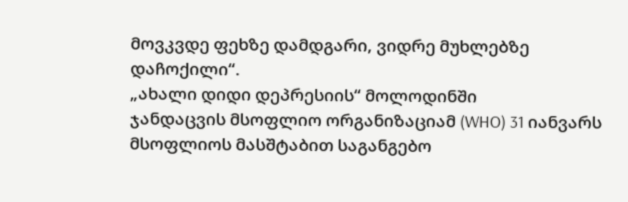მოვკვდე ფეხზე დამდგარი, ვიდრე მუხლებზე დაჩოქილი“.
„ახალი დიდი დეპრესიის“ მოლოდინში
ჯანდაცვის მსოფლიო ორგანიზაციამ (WHO) 31 იანვარს მსოფლიოს მასშტაბით საგანგებო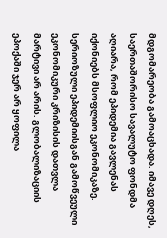მდგომარეობა გამოაცხადა. იმავე დღეს, საერთაშორისო სავალუტო ფონდმა აღიარა, რომ ეპიდემია გავლენას იქონიებს მსოფლიო ეკონომიკაზე.
სერიოზული ეპიდემიისგან გამოწვეული ეკონომიკური კრიზისის დათვლა მარტივი არ არის. გლობალიზაციის ეპოქაში ჯერ არ ყოფილა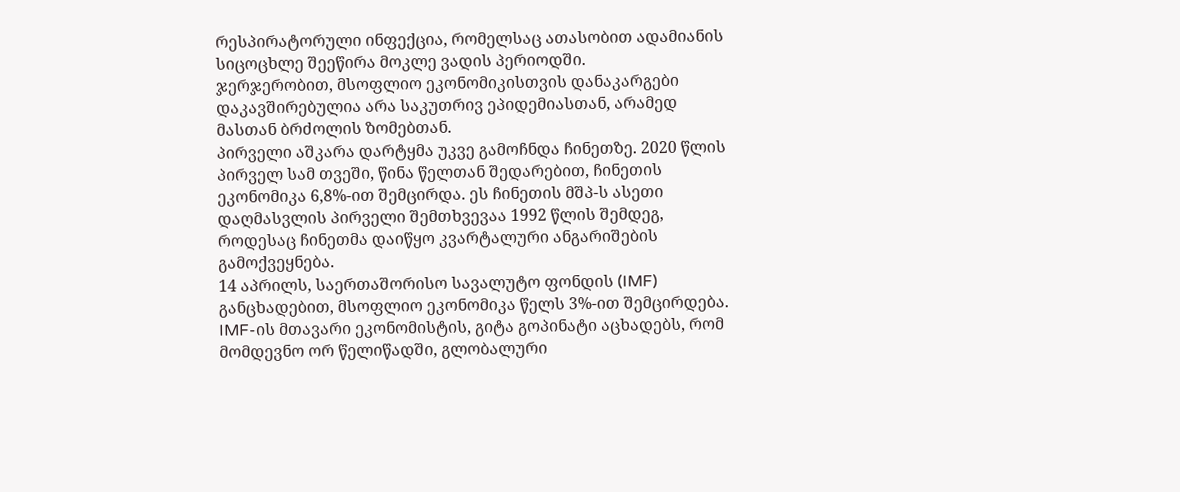რესპირატორული ინფექცია, რომელსაც ათასობით ადამიანის სიცოცხლე შეეწირა მოკლე ვადის პერიოდში.
ჯერჯერობით, მსოფლიო ეკონომიკისთვის დანაკარგები დაკავშირებულია არა საკუთრივ ეპიდემიასთან, არამედ მასთან ბრძოლის ზომებთან.
პირველი აშკარა დარტყმა უკვე გამოჩნდა ჩინეთზე. 2020 წლის პირველ სამ თვეში, წინა წელთან შედარებით, ჩინეთის ეკონომიკა 6,8%-ით შემცირდა. ეს ჩინეთის მშპ-ს ასეთი დაღმასვლის პირველი შემთხვევაა 1992 წლის შემდეგ, როდესაც ჩინეთმა დაიწყო კვარტალური ანგარიშების გამოქვეყნება.
14 აპრილს, საერთაშორისო სავალუტო ფონდის (IMF) განცხადებით, მსოფლიო ეკონომიკა წელს 3%-ით შემცირდება. IMF-ის მთავარი ეკონომისტის, გიტა გოპინატი აცხადებს, რომ მომდევნო ორ წელიწადში, გლობალური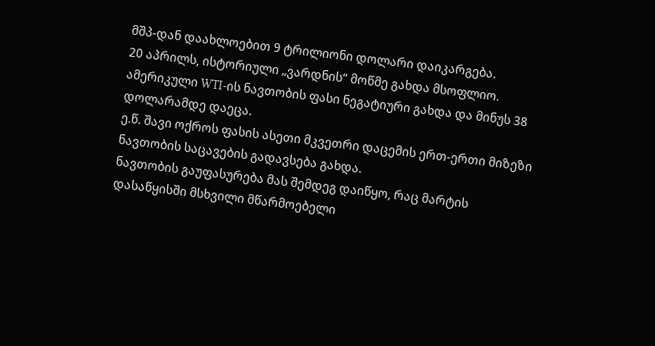მშპ-დან დაახლოებით 9 ტრილიონი დოლარი დაიკარგება.
20 აპრილს, ისტორიული „ვარდნის“ მოწმე გახდა მსოფლიო. ამერიკული WTI-ის ნავთობის ფასი ნეგატიური გახდა და მინუს 38 დოლარამდე დაეცა.
ე.წ. შავი ოქროს ფასის ასეთი მკვეთრი დაცემის ერთ-ერთი მიზეზი ნავთობის საცავების გადავსება გახდა.
ნავთობის გაუფასურება მას შემდეგ დაიწყო, რაც მარტის დასაწყისში მსხვილი მწარმოებელი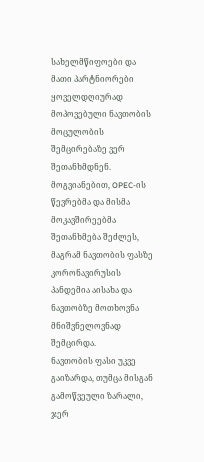სახელმწიფოები და მათი პარტნიორები ყოველდღიურად მოპოვებული ნავთობის მოცულობის შემცირებაზე ვერ შეთანხმდნენ.
მოგვიანებით, OPEC-ის წევრებმა და მისმა მოკავშირეებმა შეთანხმება შეძლეს, მაგრამ ნავთობის ფასზე კორონავირუსის პანდემია აისახა და ნავთობზე მოთხოვნა მნიშვნელოვნად შემცირდა.
ნავთობის ფასი უკვე გაიზარდა, თუმცა მისგან გამოწვეული ზარალი, ჯერ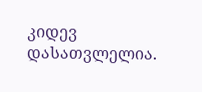კიდევ დასათვლელია.